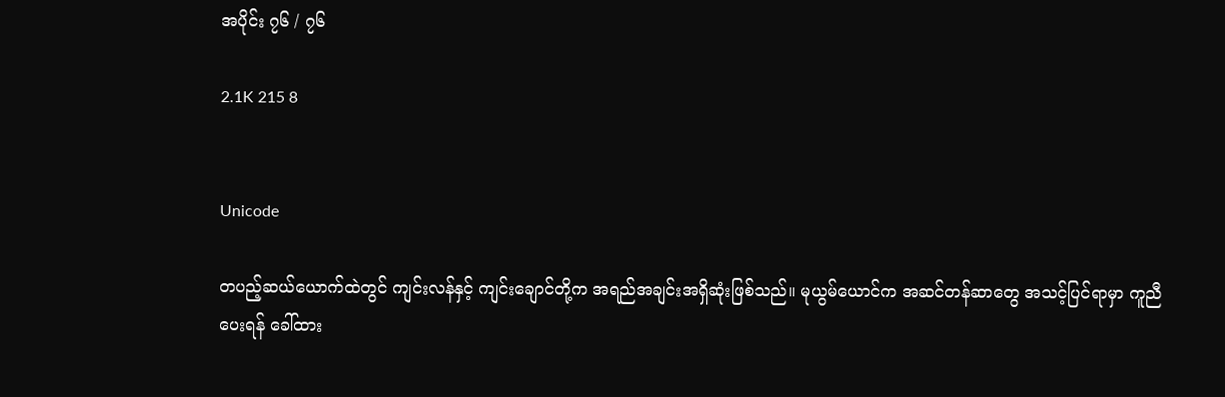အပိုင်း ၇၆ / ၇၆

2.1K 215 8


Unicode

တပည့်ဆယ်ယောက်ထဲတွင် ကျင်းလန်နှင့် ကျင်းချောင်တို့က အရည်အချင်းအရှိဆုံးဖြစ်သည်။ မုယွမ်ယောင်က အဆင်တန်ဆာတွေ အသင့်ပြင်ရာမှာ ကူညီပေးရန် ခေါ်ထား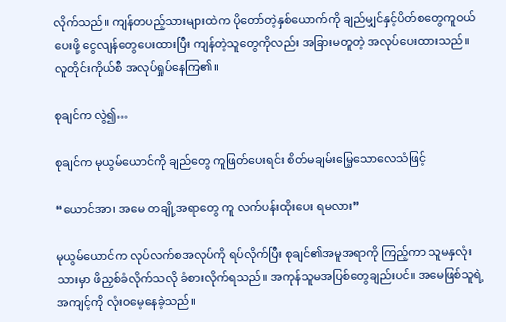လိုက်သည်။ ကျန်တပည့်သားများထဲက ပိုတော်တဲ့နှစ်ယောက်ကို ချည်မျှင်နှင့်ပိတ်စတွေကူဝယ်ပေးဖို့ ငွေလျန်တွေပေးထားပြီး ကျန်တဲ့သူတွေကိုလည်း အခြားမတူတဲ့ အလုပ်ပေးထားသည်။ လူတိုင်းကိုယ်စီ အလုပ်ရှုပ်နေကြ၏။

စုချင်က လွဲ၍…

စုချင်က မုယွမ်ယောင်ကို ချည်တွေ ကူဖြတ်ပေးရင်း စိတ်မချမ်းမြေ့သောလေသံဖြင့်

“ယောင်အာ၊ အမေ တချို့အရာတွေ ကူ လက်ပန်းထိုးပေး ရမလား”

မုယွမ်ယောင်က လုပ်လက်စအလုပ်ကို ရပ်လိုက်ပြီး စုချင်၏အမူအရာကို ကြည့်ကာ သူမနှလုံးသားမှာ ဖိညှစ်ခံလိုက်သလို ခံစားလိုက်ရသည်။ အကုန်သူမအပြစ်တွေချည်းပင်။ အမေဖြစ်သူရဲ့ အကျင့်ကို လုံးဝမေ့နေခဲ့သည်။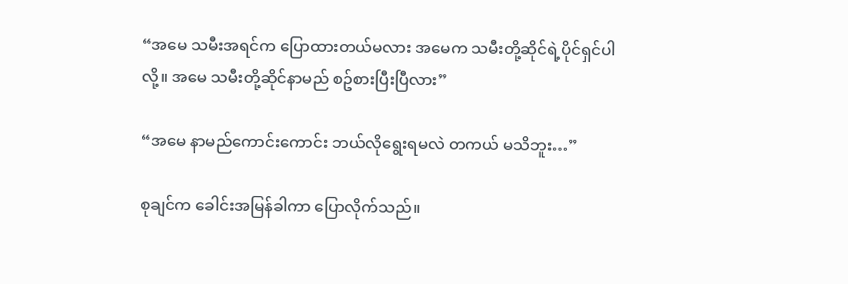“အမေ သမီးအရင်က ပြောထားတယ်မလား အမေက သမီးတို့ဆိုင်ရဲ့ပိုင်ရှင်ပါလို့။ အမေ သမီးတို့ဆိုင်နာမည် စဥ်စားပြီးပြီလား”

“အမေ နာမည်ကောင်းကောင်း ဘယ်လိုရွေးရမလဲ တကယ် မသိဘူး…”

စုချင်က ခေါင်းအမြန်ခါကာ ပြောလိုက်သည်။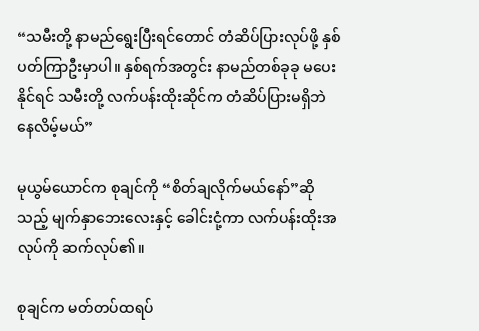“သမီးတို့ နာမည်ရွေးပြီးရင်တောင် တံဆိပ်ပြားလုပ်ဖို့ နှစ်ပတ်ကြာဦးမှာပါ။ နှစ်ရက်အတွင်း နာမည်တစ်ခုခု မပေးနိုင်ရင် သမီးတို့ လက်ပန်းထိုးဆိုင်က တံဆိပ်ပြားမရှိဘဲ နေလိမ့်မယ်”

မုယွမ်ယောင်က စုချင်ကို “စိတ်ချလိုက်မယ်နော်”ဆိုသည့် မျက်နှာဘေးလေးနှင့် ခေါင်းငုံ့ကာ လက်ပန်းထိုးအလုပ်ကို ဆက်လုပ်၏။

စုချင်က မတ်တပ်ထရပ်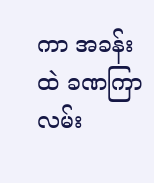ကာ အခန်းထဲ ခဏကြာ လမ်း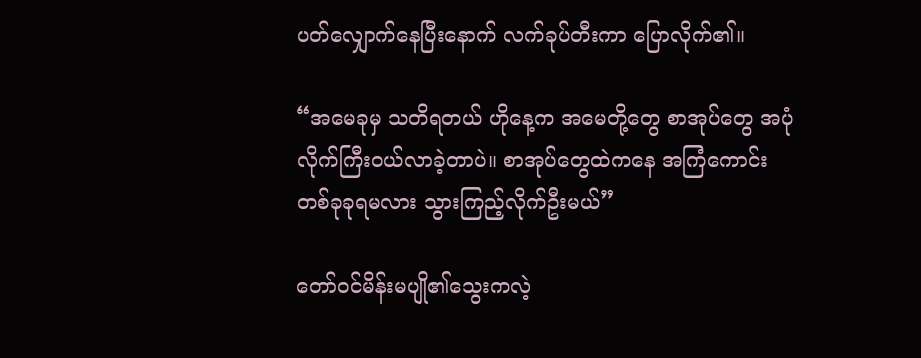ပတ်လျှောက်နေပြီးနောက် လက်ခုပ်တီးကာ ပြောလိုက်၏။

“အမေခုမှ သတိရတယ် ဟိုနေ့က အမေတို့တွေ စာအုပ်တွေ အပုံလိုက်ကြီးဝယ်လာခဲ့တာပဲ။ စာအုပ်တွေထဲကနေ အကြံကောင်းတစ်ခုခုရမလား သွားကြည့်လိုက်ဦးမယ်”

တော်ဝင်မိန်းမပျို၏သွေးကလဲ့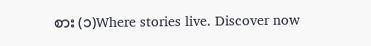စား (၁)Where stories live. Discover now